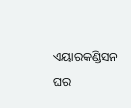ଏୟାରକଣ୍ଡିସନ ଘର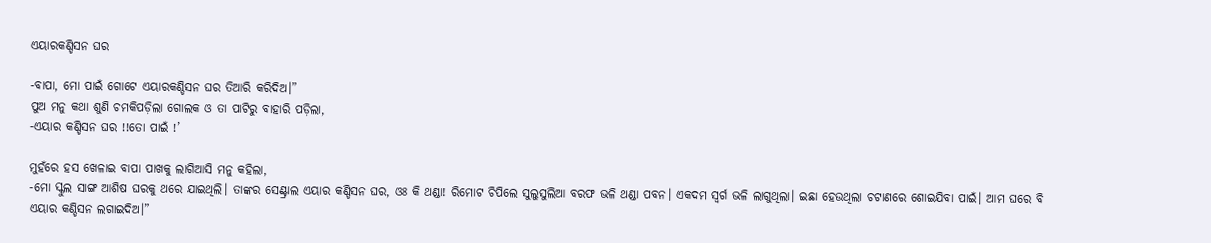ଏୟାରକଣ୍ଡିସନ ଘର

-ବାପା, ମୋ ପାଇଁ ଗୋଟେ ଏୟାରକଣ୍ଡିସନ ଘର ତିଆରି କରିଦିଅ।”
ପୁଅ ମନୁ କଥା ଶୁଣି ଚମକିପଡ଼ିଲା ଗୋଲକ ଓ ତା ପାଟିରୁ ବାହାରି ପଡ଼ିଲା,
-ଏୟାର କଣ୍ଡିସନ ଘର !!ତୋ ପାଇଁ !’

ମୁହଁରେ ହସ ଖେଳାଇ ବାପା ପାଖକୁ ଲାଗିଆସି ମନୁ କହିଲା,
-ମୋ ସ୍କୁଲ ସାଙ୍ଗ ଆଶିଷ ଘରକୁ ଥରେ ଯାଇଥିଲି। ତାଙ୍କର ସେଣ୍ଟ୍ରାଲ ଏୟାର କଣ୍ଡିସନ ଘର, ଓଃ କି ଥଣ୍ଡା! ରିମୋଟ ଚିପିଲେ ସୁଲୁସୁଲିଆ ବରଫ ଭଳି ଥଣ୍ଡା ପବନ। ଏକଦମ ସ୍ୱର୍ଗ ଭଳି ଲାଗୁଥିଲା। ଇଛା ହେଉଥିଲା ଚଟାଣରେ ଶୋଇଯିବା ପାଇଁ। ଆମ ଘରେ ବି ଏୟାର କଣ୍ଡିସନ ଲଗାଇଦିଅ।”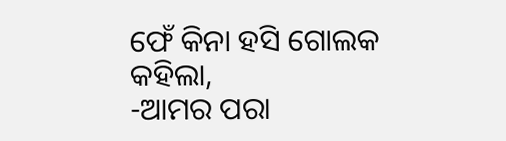ଫେଁ କିନା ହସି ଗୋଲକ କହିଲା,
-ଆମର ପରା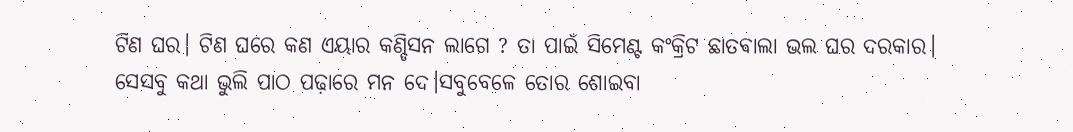ଟିଣ ଘର। ଟିଣ ଘରେ କଣ ଏୟାର କଣ୍ଡିସନ ଲାଗେ ? ତା ପାଇଁ ସିମେଣ୍ଟ କଂକ୍ରିଟ ଛାତଵାଲା ଭଲ ଘର ଦରକାର। ସେସବୁ କଥା ଭୁଲି ପାଠ ପଢ଼ାରେ ମନ ଦେ।ସବୁବେଳେ ତୋର ଶୋଇବା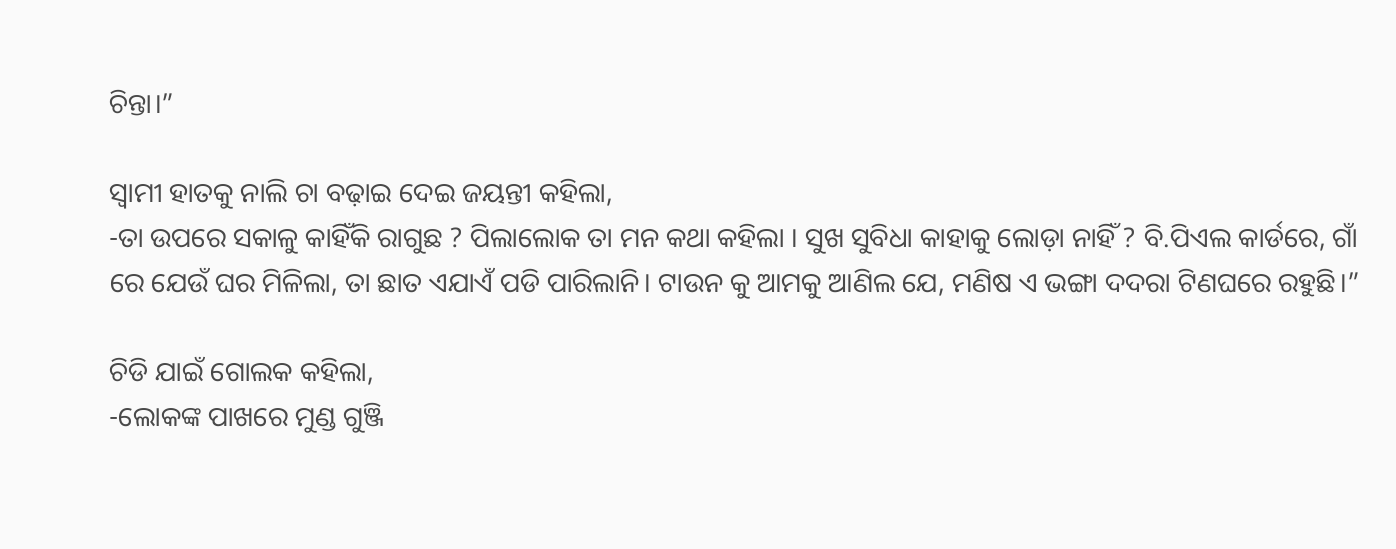ଚିନ୍ତା।”

ସ୍ୱାମୀ ହାତକୁ ନାଲି ଚା ବଢ଼ାଇ ଦେଇ ଜୟନ୍ତୀ କହିଲା,
-ତା ଉପରେ ସକାଳୁ କାହିଁକି ରାଗୁଛ ? ପିଲାଲୋକ ତା ମନ କଥା କହିଲା । ସୁଖ ସୁବିଧା କାହାକୁ ଲୋଡ଼ା ନାହିଁ ? ବି.ପିଏଲ କାର୍ଡରେ, ଗାଁ ରେ ଯେଉଁ ଘର ମିଳିଲା, ତା ଛାତ ଏଯାଏଁ ପଡି ପାରିଲାନି। ଟାଉନ କୁ ଆମକୁ ଆଣିଲ ଯେ, ମଣିଷ ଏ ଭଙ୍ଗା ଦଦରା ଟିଣଘରେ ରହୁଛି।”

ଚିଡି ଯାଇଁ ଗୋଲକ କହିଲା,
-ଲୋକଙ୍କ ପାଖରେ ମୁଣ୍ଡ ଗୁଞ୍ଜି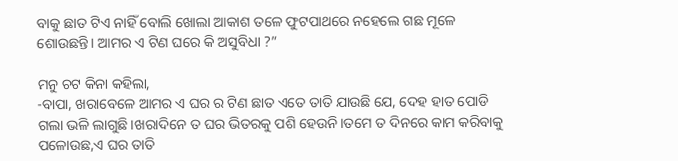ବାକୁ ଛାତ ଟିଏ ନାହିଁ ବୋଲି ଖୋଲା ଆକାଶ ତଳେ ଫୁଟପାଥରେ ନହେଲେ ଗଛ ମୂଳେ ଶୋଉଛନ୍ତି। ଆମର ଏ ଟିଣ ଘରେ କି ଅସୁବିଧା ?”

ମନୁ ଚଟ କିନା କହିଲା,
-ବାପା, ଖରାବେଳେ ଆମର ଏ ଘର ର ଟିଣ ଛାତ ଏତେ ତାତି ଯାଉଛି ଯେ, ଦେହ ହାତ ପୋଡି ଗଲା ଭଳି ଲାଗୁଛି।ଖରାଦିନେ ତ ଘର ଭିତରକୁ ପଶି ହେଉନି।ତମେ ତ ଦିନରେ କାମ କରିବାକୁ ପଳୋଉଛ,ଏ ଘର ତାତି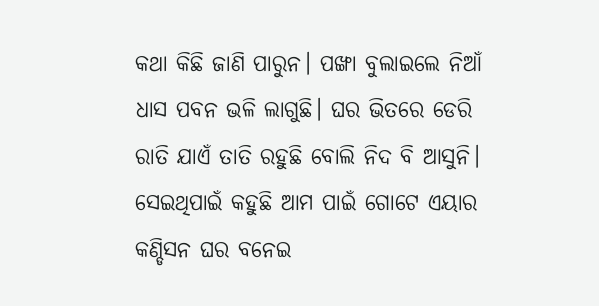କଥା କିଛି ଜାଣି ପାରୁନ। ପଙ୍ଖା ବୁଲାଇଲେ ନିଆଁ ଧାସ ପବନ ଭଳି ଲାଗୁଛି। ଘର ଭିତରେ ଡେରି ରାତି ଯାଏଁ ତାତି ରହୁଛି ବୋଲି ନିଦ ବି ଆସୁନି। ସେଇଥିପାଇଁ କହୁଛି ଆମ ପାଇଁ ଗୋଟେ ଏୟାର କଣ୍ଡିସନ ଘର ବନେଇ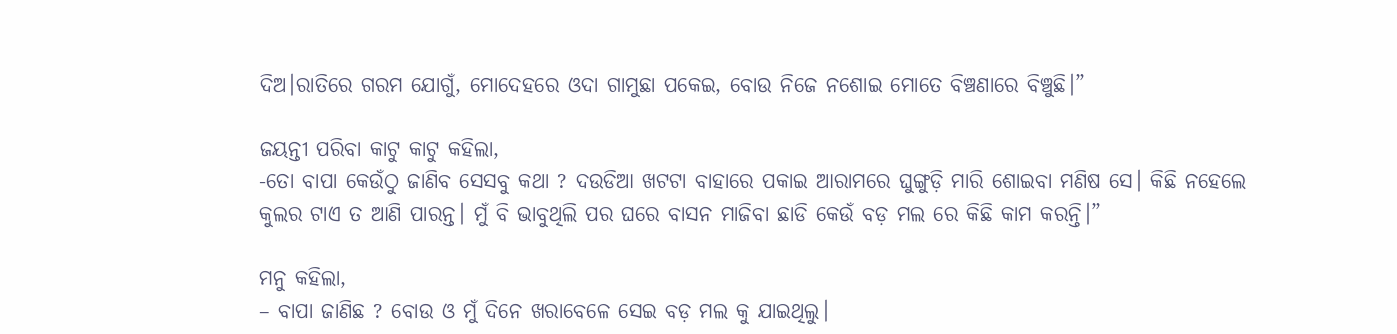ଦିଅ।ରାତିରେ ଗରମ ଯୋଗୁଁ, ମୋଦେହରେ ଓଦା ଗାମୁଛା ପକେଇ, ବୋଉ ନିଜେ ନଶୋଇ ମୋତେ ବିଞ୍ଚଣାରେ ବିଞ୍ଚୁଛି।”

ଜୟନ୍ତୀ ପରିବା କାଟୁ କାଟୁ କହିଲା,
-ତୋ ବାପା କେଉଁଠୁ ଜାଣିବ ସେସବୁ କଥା ? ଦଉଡିଆ ଖଟଟା ବାହାରେ ପକାଇ ଆରାମରେ ଘୁଙ୍ଗୁଡ଼ି ମାରି ଶୋଇବା ମଣିଷ ସେ। କିଛି ନହେଲେ କୁଲର ଟାଏ ତ ଆଣି ପାରନ୍ତ। ମୁଁ ବି ଭାବୁଥିଲି ପର ଘରେ ବାସନ ମାଜିବା ଛାଡି କେଉଁ ବଡ଼ ମଲ ରେ କିଛି କାମ କରନ୍ତି।”

ମନୁ କହିଲା,
– ବାପା ଜାଣିଛ ? ବୋଉ ଓ ମୁଁ ଦିନେ ଖରାବେଳେ ସେଇ ବଡ଼ ମଲ କୁ ଯାଇଥିଲୁ।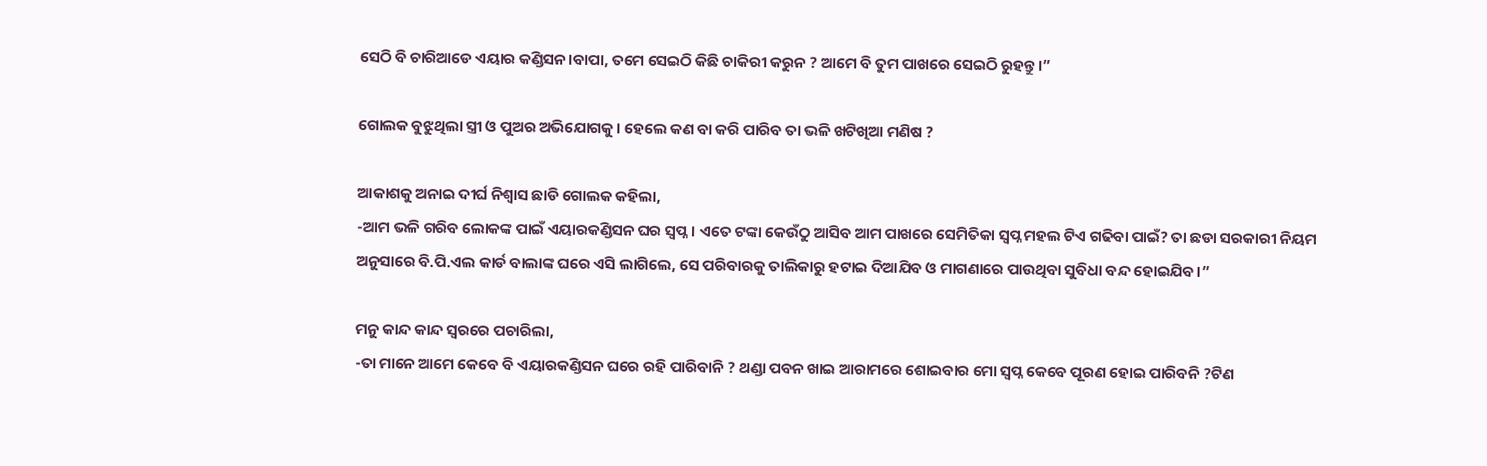ସେଠି ବି ଚାରିଆଡେ ଏୟାର କଣ୍ଡିସନ।ବାପା, ତମେ ସେଇଠି କିଛି ଚାକିରୀ କରୁନ ? ଆମେ ବି ତୁମ ପାଖରେ ସେଇଠି ରୁହନ୍ତୁ।”

ଗୋଲକ ବୁଝୁଥିଲା ସ୍ତ୍ରୀ ଓ ପୁଅର ଅଭିଯୋଗକୁ। ହେଲେ କଣ ବା କରି ପାରିବ ତା ଭଳି ଖଟିଖିଆ ମଣିଷ ?

ଆକାଶକୁ ଅନାଇ ଦୀର୍ଘ ନିଶ୍ଵାସ ଛାଡି ଗୋଲକ କହିଲା,
-ଆମ ଭଳି ଗରିବ ଲୋକଙ୍କ ପାଇଁ ଏୟାରକଣ୍ଡିସନ ଘର ସ୍ୱପ୍ନ। ଏତେ ଟଙ୍କା କେଉଁଠୁ ଆସିବ ଆମ ପାଖରେ ସେମିତିକା ସ୍ୱପ୍ନ ମହଲ ଟିଏ ଗଢିବା ପାଇଁ? ତା ଛଡା ସରକାରୀ ନିୟମ ଅନୁସାରେ ବି.ପି.ଏଲ କାର୍ଡ ବାଲାଙ୍କ ଘରେ ଏସି ଲାଗିଲେ, ସେ ପରିବାରକୁ ତାଲିକାରୁ ହଟାଇ ଦିଆଯିବ ଓ ମାଗଣାରେ ପାଉଥିବା ସୁବିଧା ବନ୍ଦ ହୋଇଯିବ।”

ମନୁ କାନ୍ଦ କାନ୍ଦ ସ୍ୱରରେ ପଚାରିଲା,
-ତା ମାନେ ଆମେ କେବେ ବି ଏୟାରକଣ୍ଡିସନ ଘରେ ରହି ପାରିବାନି ? ଥଣ୍ଡା ପବନ ଖାଇ ଆରାମରେ ଶୋଇବାର ମୋ ସ୍ୱପ୍ନ କେବେ ପୂରଣ ହୋଇ ପାରିବନି ?ଟିଣ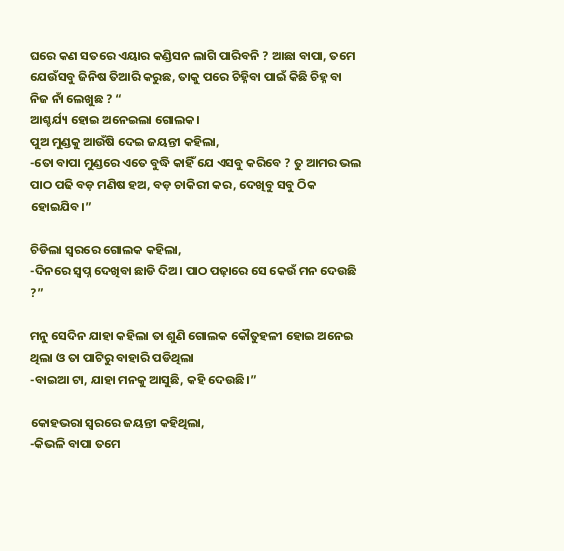ଘରେ କଣ ସତରେ ଏୟାର କଣ୍ଡିସନ ଲାଗି ପାରିବନି ? ଆଛା ବାପା, ତମେ ଯେଉଁସବୁ ଜିନିଷ ତିଆରି କରୁଛ, ତାକୁ ପରେ ଚିହ୍ନିବା ପାଇଁ କିଛି ଚିହ୍ନ ବା ନିଜ ନାଁ ଲେଖୁଛ ? “
ଆଶ୍ଚର୍ଯ୍ୟ ହୋଇ ଅନେଇଲା ଗୋଲକ।
ପୁଅ ମୁଣ୍ଡକୁ ଆଉଁଷି ଦେଇ ଜୟନ୍ତୀ କହିଲା,
-ତୋ ବାପା ମୁଣ୍ଡରେ ଏତେ ବୁଦ୍ଧି କାହିଁ ଯେ ଏସବୁ କରିବେ ? ତୁ ଆମର ଭଲ ପାଠ ପଢି ବଡ଼ ମଣିଷ ହଅ, ବଡ଼ ଚାକିରୀ କର, ଦେଖିବୁ ସବୁ ଠିକ ହୋଇଯିବ।”

ଚିଡିଲା ସ୍ୱରରେ ଗୋଲକ କହିଲା,
-ଦିନରେ ସ୍ୱପ୍ନ ଦେଖିବା ଛାଡି ଦିଅ। ପାଠ ପଢ଼ାରେ ସେ କେଉଁ ମନ ଦେଉଛି ?”

ମନୁ ସେଦିନ ଯାହା କହିଲା ତା ଶୁଣି ଗୋଲକ କୌତୁହଳୀ ହୋଇ ଅନେଇ ଥିଲା ଓ ତା ପାଟିରୁ ବାହାରି ପଡିଥିଲା
-ବାଇଆ ଟା, ଯାହା ମନକୁ ଆସୁଛି, କହି ଦେଉଛି।”

କୋହଭରା ସ୍ୱରରେ ଜୟନ୍ତୀ କହିଥିଲା,
-କିଭଳି ବାପା ତମେ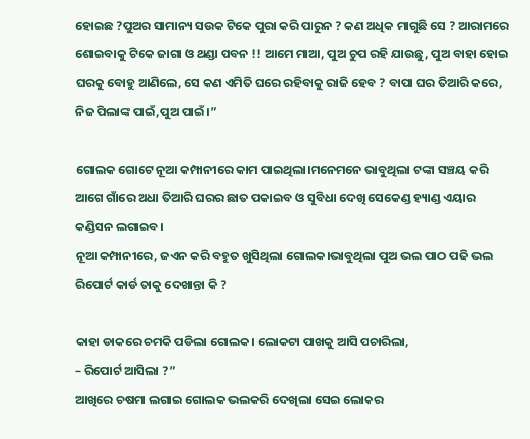ହୋଇଛ ?ପୁଅର ସାମାନ୍ୟ ସଉକ ଟିକେ ପୁରା କରି ପାରୁନ ? କଣ ଅଧିକ ମାଗୁଛି ସେ ? ଆରାମରେ ଶୋଇବାକୁ ଟିକେ ଜାଗା ଓ ଥଣ୍ଡା ପବନ !! ଆମେ ମାଆ, ପୁଅ ଚୁପ ରହି ଯାଉଛୁ, ପୁଅ ବାହା ହୋଇ ଘରକୁ ବୋହୁ ଆଣିଲେ, ସେ କଣ ଏମିତି ଘରେ ରହିବାକୁ ରାଜି ହେବ ? ବାପା ଘର ତିଆରି କରେ, ନିଜ ପିଲାଙ୍କ ପାଇଁ,ପୁଅ ପାଇଁ।”

ଗୋଲକ ଗୋଟେ ନୂଆ କମ୍ପାନୀରେ କାମ ପାଇଥିଲା।ମନେମନେ ଭାବୁଥିଲା ଟଙ୍କା ସଞ୍ଚୟ କରି ଆଗେ ଗାଁରେ ଅଧା ତିଆରି ଘରର ଛାତ ପକାଇବ ଓ ସୁବିଧା ଦେଖି ସେକେଣ୍ଡ ହ୍ୟାଣ୍ଡ ଏୟାର କଣ୍ଡିସନ ଲଗାଇବ।
ନୂଆ କମ୍ପାନୀରେ, ଜଏନ କରି ବହୁତ ଖୁସିଥିଲା ଗୋଲକ।ଭାବୁଥିଲା ପୁଅ ଭଲ ପାଠ ପଢି ଭଲ ରିପୋର୍ଟ କାର୍ଡ ତାକୁ ଦେଖାନ୍ତା କି ?

କାହା ଡାକରେ ଚମକି ପଡିଲା ଗୋଲକ। ଲୋକଟା ପାଖକୁ ଆସି ପଚାରିଲା,
– ରିପୋର୍ଟ ଆସିଲା ?”
ଆଖିରେ ଚଷମା ଲଗାଇ ଗୋଲକ ଭଲକରି ଦେଖିଲା ସେଇ ଲୋକର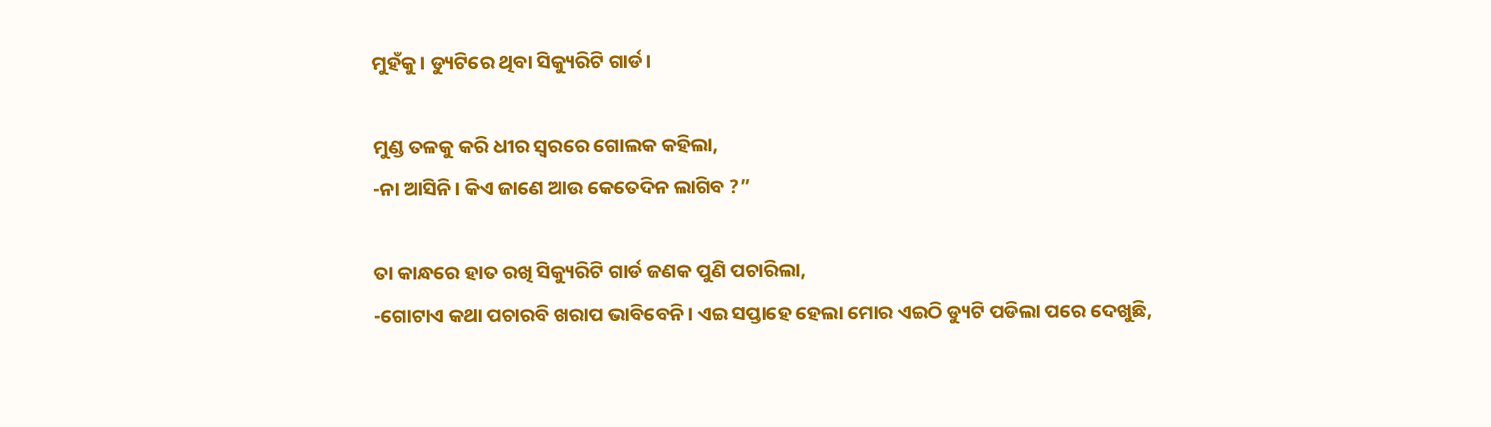ମୁହଁକୁ। ଡ୍ୟୁଟିରେ ଥିବା ସିକ୍ୟୁରିଟି ଗାର୍ଡ।

ମୁଣ୍ଡ ତଳକୁ କରି ଧୀର ସ୍ୱରରେ ଗୋଲକ କହିଲା,
-ନା ଆସିନି। କିଏ ଜାଣେ ଆଉ କେତେଦିନ ଲାଗିବ ?”

ତା କାନ୍ଧରେ ହାତ ରଖି ସିକ୍ୟୁରିଟି ଗାର୍ଡ ଜଣକ ପୁଣି ପଚାରିଲା,
-ଗୋଟାଏ କଥା ପଚାରବି ଖରାପ ଭାବିବେନି। ଏଇ ସପ୍ତାହେ ହେଲା ମୋର ଏଇଠି ଡ୍ୟୁଟି ପଡିଲା ପରେ ଦେଖୁଛି,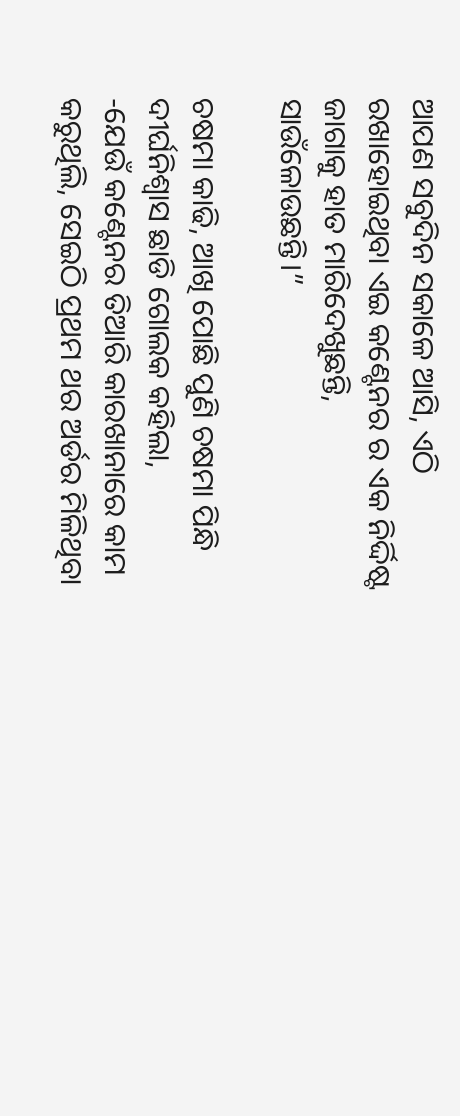ଆପଣ ସବୁଦିନ ସକାଳେ ଆସି, ଏଠି ରଖାହୋଇଥିବା ଏଇ କଣ୍ଟେନର ର ଏକ ନିର୍ଦ୍ଦିଷ୍ଟ ଜାଗାକୁ ହାତ ମାରିଦେଖୁଛନ୍ତି,
ସାଉଁଳୋଉଛନ୍ତି।”

ଚଷମା କାଢି, ଆଖି ପୋଛି ପୁଣି ଚଷମା ପିନ୍ଧି ଦୀର୍ଘନିଶ୍ବାସ ଛାଡି ଗୋଲକ କହିଲା,
-ଯେଉଁ କଣ୍ଟେନର ତିଆରି କାରଖାନାରେ କାମ କରୁଥିଲି, ସେଇଠି ପ୍ରଥମ ଥର ଅର୍ଡର ମିଳିଥିବା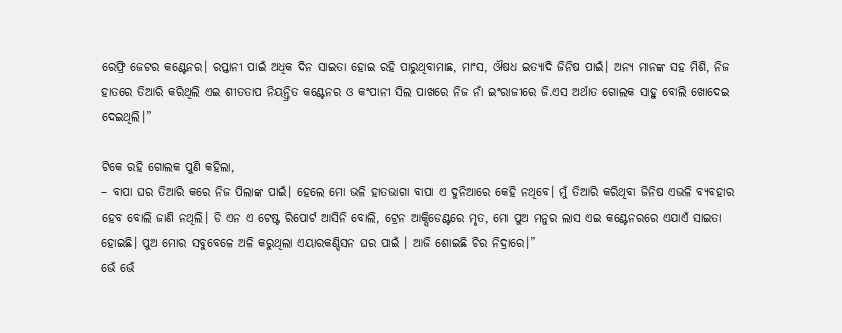ରେଫ୍ରି ଜେଟର କଣ୍ଟେନର। ରପ୍ତାନୀ ପାଇଁ ଅଧିକ ଦିନ ସାଇତା ହୋଇ ରହି ପାରୁଥିବାମାଛ, ମାଂସ, ଔଷଧ ଇତ୍ୟାଦି ଜିନିଷ ପାଇଁ। ଅନ୍ୟ ମାନଙ୍କ ସହ ମିଶି, ନିଜ ହାତରେ ତିଆରି କରିଥିଲି ଏଇ ଶୀତତାପ ନିୟନ୍ତ୍ରିତ କଣ୍ଟେନର ଓ କଂପାନୀ ସିଲ ପାଖରେ ନିଜ ନାଁ ଇଂରାଜୀରେ ଜି.ଏସ ଅର୍ଥାତ ଗୋଲକ ସାହୁ ବୋଲି ଖୋଦେଇ ଦେଇଥିଲି।”

ଟିକେ ରହି ଗୋଲକ ପୁଣି କହିଲା,
– ବାପା ଘର ତିଆରି କରେ ନିଜ ପିଲାଙ୍କ ପାଇଁ। ହେଲେ ମୋ ଭଳି ହାତଭାଗା ବାପା ଏ ଦୁନିଆରେ କେହି ନଥିବେ। ମୁଁ ତିଆରି କରିଥିବା ଜିନିଷ ଏଭଳି ବ୍ୟବହାର ହେବ ବୋଲି ଜାଣି ନଥିଲି। ଡି ଏନ ଏ ଟେଷ୍ଟ ରିପୋର୍ଟ ଆସିନି ବୋଲି, ଟ୍ରେନ ଆକ୍ସିଡେଣ୍ଟରେ ମୃତ, ମୋ ପୁଅ ମନୁର ଲାସ ଏଇ କଣ୍ଟେନରରେ ଏଯାଏଁ ସାଇତା ହୋଇଛି। ପୁଅ ମୋର ସବୁବେଳେ ଅଳି କରୁଥିଲା ଏୟାରକଣ୍ଡିସନ ଘର ପାଇଁ । ଆଜି ଶୋଇଛି ଚିର ନିଦ୍ରାରେ।”
ଭେଁ ଭେଁ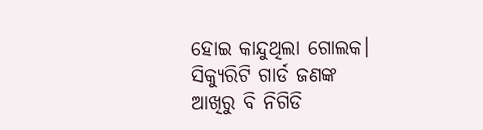ହୋଇ କାନ୍ଦୁଥିଲା ଗୋଲକ। ସିକ୍ୟୁରିଟି ଗାର୍ଡ ଜଣଙ୍କ ଆଖିରୁ ବି ନିଗିଡି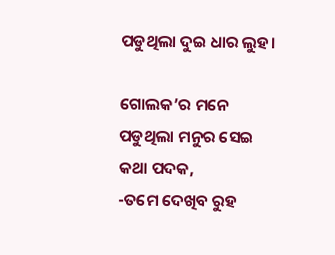ପଡୁଥିଲା ଦୁଇ ଧାର ଲୁହ।

ଗୋଲକ’ର ମନେ ପଡୁଥିଲା ମନୁର ସେଇ କଥା ପଦକ,
-ତମେ ଦେଖିବ ରୁହ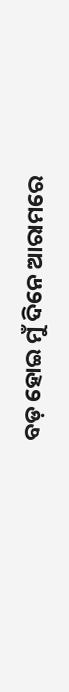ବଡ଼ ହୋଇ ମୁଁ ଦିନେ ଆରାମରେ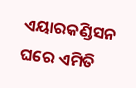ଏୟାରକଣ୍ଡିସନ ଘରେ ଏମିତି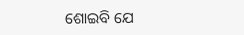ଶୋଇବି ଯେ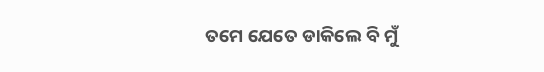ତମେ ଯେତେ ଡାକିଲେ ବି ମୁଁ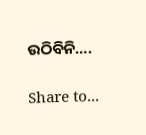ଉଠିବିନି….

Share to...